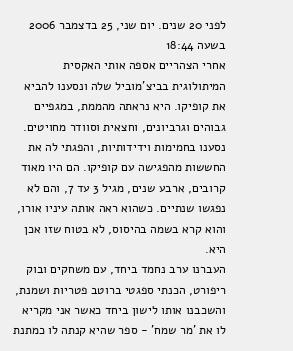לפני 20 שנים. יום שני, 25 בדצמבר 2006 בשעה 18:44
אחרי הצהריים אספה אותי האקסית המיתולוגית בביצ'מוביל שלה ונסענו להביא את קופיקו. היא נראתה מהממת, במגפיים גבוהים וגרביונים, וחצאית וסוודר מחויטים. נסענו בחמימות וידידותיות, והפגתי לה את החששות מהפגישה עם קופיקו. הם היו מאוד קרובים, ארבע שנים, מגיל 3 עד 7, והם לא נפגשו שנתיים. כשהוא ראה אותה עיניו אורו, והוא קרא בשמה בהיסוס, לא בטוח שזו אכן היא.
העברנו ערב נחמד ביחד, עם משחקים ובוק ריפורט, הכנתי ספגטי ברוטב פטריות ושמנת, והשכבנו אותו לישון ביחד כאשר אני מקריא לו את 'מר שמח' - ספר שהיא קנתה לו כמתנת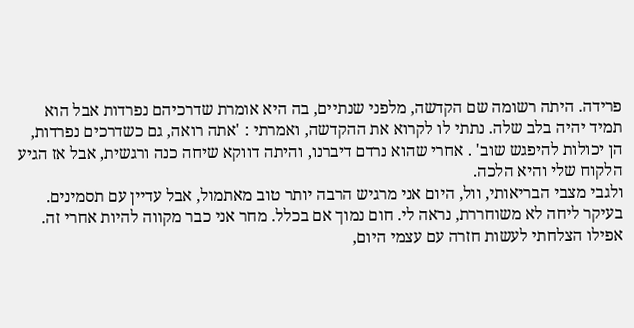פרידה. היתה רשומה שם הקדשה, מלפני שנתיים, בה היא אומרת שדרכיהם נפרדות אבל הוא תמיד יהיה בלב שלה. נתתי לו לקרוא את ההקדשה, ואמרתי : 'אתה רואה, גם כשדרכים נפרדות, הן יכולות להיפגש שוב' . אחרי שהוא נרדם דיברנו, והיתה דווקא שיחה כנה ורגשית, אבל אז הגיע הלקוח שלי והיא הלכה.
ולגבי מצבי הבריאותי, וול, היום אני מרגיש הרבה יותר טוב מאתמול, אבל עדיין עם תסמינים. בעיקר ליחה לא משוחררת, נראה לי. חום נמוך אם בכלל. מחר אני כבר מקווה להיות אחרי זה. אפילו הצלחתי לעשות חזרה עם עצמי היום,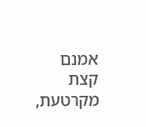אמנם קצת מקרטעת,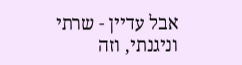אבל עדיין - שרתי וניגנתי, וזה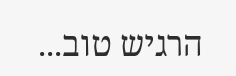הרגיש טוב...